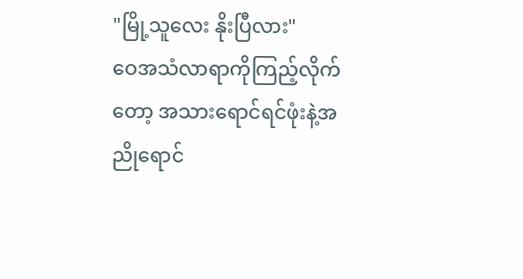"မြို့သူလေး နိုးပြီလား"
ဝေအသံလာရာကိုကြည့်လိုက်တော့ အသားရောင်ရင်ဖုံးနဲ့အညိုရောင်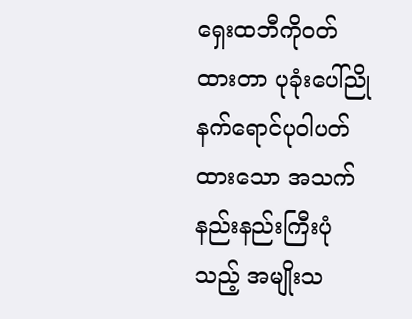ရှေးထဘီကိုဝတ်ထားတာ ပုခုံးပေါ်ညိုနက်ရောင်ပုဝါပတ်ထားသော အသက်နည်းနည်းကြီးပုံသည့် အမျိုးသ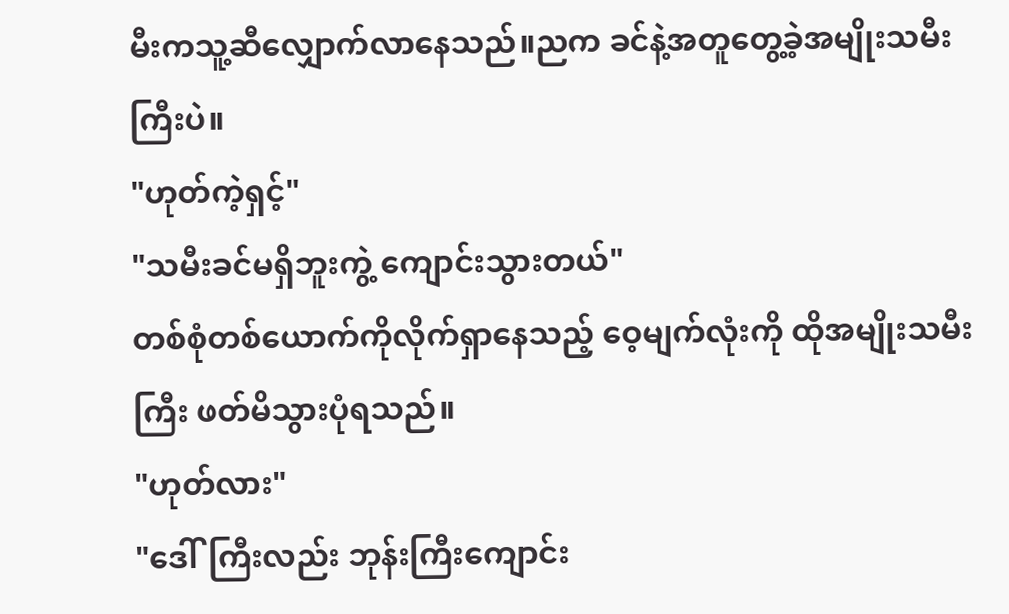မီးကသူ့ဆီလျှောက်လာနေသည်။ညက ခင်နဲ့အတူတွေ့ခဲ့အမျိုးသမီးကြီးပဲ။
"ဟုတ်ကဲ့ရှင့်"
"သမီးခင်မရှိဘူးကွဲ့ ကျောင်းသွားတယ်"
တစ်စုံတစ်ယောက်ကိုလိုက်ရှာနေသည့် ဝေ့မျက်လုံးကို ထိုအမျိုးသမီးကြီး ဖတ်မိသွားပုံရသည်။
"ဟုတ်လား"
"ဒေါ်ကြီးလည်း ဘုန်းကြီးကျောင်း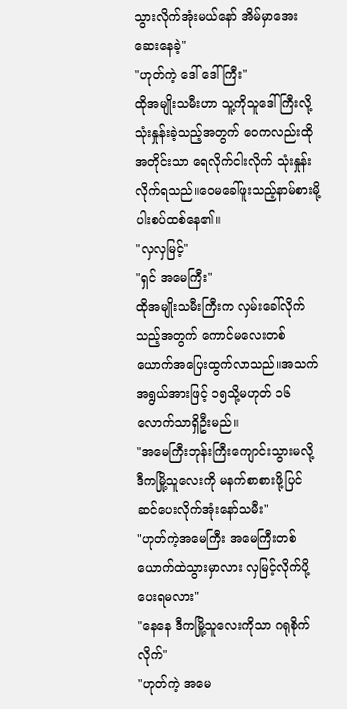သွားလိုက်အုံးမယ်နော် အိမ်မှာအေးဆေးနေခဲ့"
"ဟုတ်ကဲ့ ဒေါ် ဒေါ်ကြီး"
ထိုအမျိုးသမီးဟာ သူ့ကိုသူဒေါ်ကြီးလို့ သုံးနှုန်းခဲ့သည့်အတွက် ဝေကလည်းထိုအတိုင်းသာ ရေလိုက်ငါးလိုက် သုံးနှုန်းလိုက်ရသည်။ဝေမခေါ်ဖူးသည့်နာမ်စားမို့ ပါးစပ်ထစ်နေ၏။
"လှလှမြင့်"
"ရှင် အမေကြီး"
ထိုအမျိုးသမီးကြီးက လှမ်းခေါ်လိုက်သည့်အတွက် ကောင်မလေးတစ်ယောက်အပြေးထွက်လာသည်။အသက်အရွယ်အားဖြင့် ၁၅သို့မဟုတ် ၁၆လောက်သာရှိဦးမည်။
"အမေကြီးဘုန်းကြီးကျောင်းသွားမလို့ ဒီကမြို့သူလေးကို မနက်စာစားဖို့ပြင်ဆင်ပေးလိုက်အုံးနော်သမီး"
"ဟုတ်ကဲ့အမေကြီး အမေကြီးတစ်ယောက်ထဲသွားမှာလား လှမြင့်လိုက်ပို့ပေးရမလား"
"နေနေ ဒီကမြို့သူလေးကိုသာ ဂရုစိုက်လိုက်"
"ဟုတ်ကဲ့ အမေ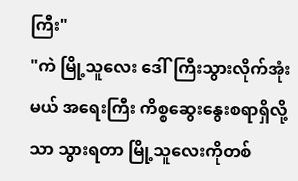ကြီး"
"ကဲ မြို့သူလေး ဒေါ်ကြီးသွားလိုက်အုံးမယ် အရေးကြီး ကိစ္စဆွေးနွေးစရာရှိလို့သာ သွားရတာ မြို့သူလေးကိုတစ်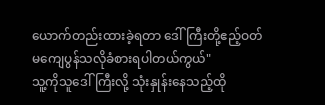ယောက်တည်းထားခဲ့ရတာ ဒေါ်ကြီးတို့ဧည့်ဝတ်မကျေပွန်သလိုခံစားရပါတယ်ကွယ်"
သူ့ကိုသူဒေါ်ကြီးလို့ သုံးနှုန်းနေသည့်ထို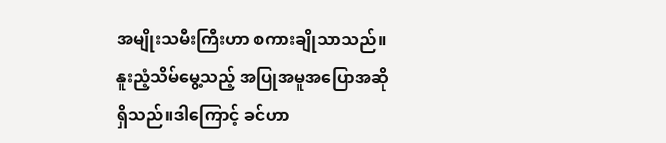အမျိုးသမီးကြီးဟာ စကားချိုသာသည်။နူးညံ့သိမ်မွေ့သည့် အပြုအမူအပြောအဆိုရှိသည်။ဒါကြောင့် ခင်ဟာ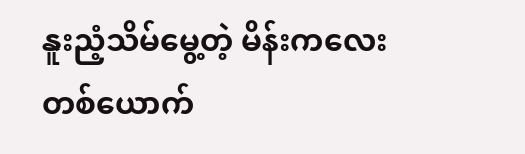နူးညံ့သိမ်မွေ့တဲ့ မိန်းကလေးတစ်ယောက်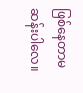ဖြစ်နေတာမဆန်းပါလေ။